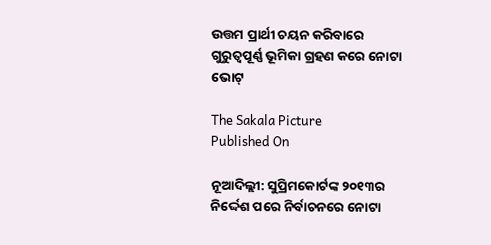ଉତ୍ତମ ପ୍ରାର୍ଥୀ ଚୟନ କରିବାରେ ଗୁରୁତ୍ବପୂର୍ଣ୍ଣ ଭୂମିକା ଗ୍ରହଣ କରେ ନୋଟା ଭୋଟ୍‌

The Sakala Picture
Published On

ନୂଆଦିଲ୍ଲୀ: ସୁପ୍ରିମକୋର୍ଟଙ୍କ ୨୦୧୩ର ନିର୍ଦ୍ଦେଶ ପରେ ନିର୍ବାଚନରେ ନୋଟା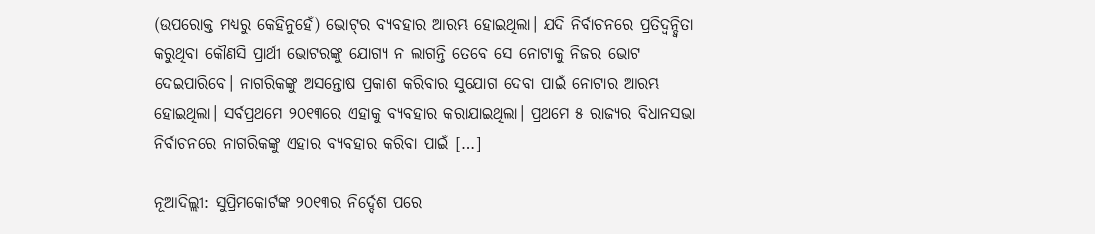(ଉପରୋକ୍ତ ମଧ୍ୟରୁ କେହିନୁହେଁ) ଭୋଟ୍‌ର ବ୍ୟବହାର ଆରମ୍ଭ ହୋଇଥିଲା। ଯଦି ନିର୍ବାଚନରେ ପ୍ରତିଦ୍ବନ୍ଦ୍ବିତା କରୁଥିବା କୌଣସି ପ୍ରାର୍ଥୀ ଭୋଟରଙ୍କୁ ଯୋଗ୍ୟ ନ ଲାଗନ୍ତି ତେବେ ସେ ନୋଟାକୁ ନିଜର ଭୋଟ ଦେଇପାରିବେ। ନାଗରିକଙ୍କୁ ଅସନ୍ତୋଷ ପ୍ରକାଶ କରିବାର ସୁଯୋଗ ଦେବା ପାଇଁ ନୋଟାର ଆରମ୍ଭ ହୋଇଥିଲା। ସର୍ବପ୍ରଥମେ ୨୦୧୩ରେ ଏହାକୁ ବ୍ୟବହାର କରାଯାଇଥିଲା। ପ୍ରଥମେ ୫ ରାଜ୍ୟର ବିଧାନସଭା ନିର୍ବାଚନରେ ନାଗରିକଙ୍କୁ ଏହାର ବ୍ୟବହାର କରିବା ପାଇଁ […]

ନୂଆଦିଲ୍ଲୀ: ସୁପ୍ରିମକୋର୍ଟଙ୍କ ୨୦୧୩ର ନିର୍ଦ୍ଦେଶ ପରେ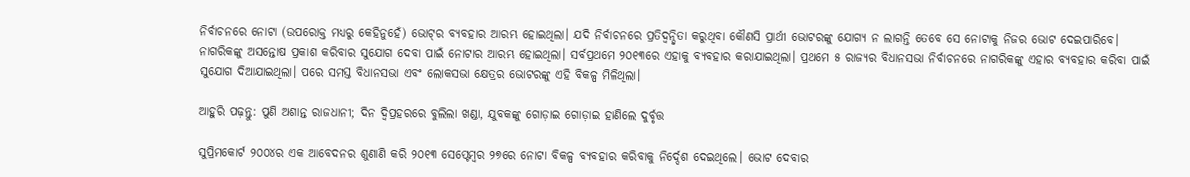ନିର୍ବାଚନରେ ନୋଟା (ଉପରୋକ୍ତ ମଧ୍ୟରୁ କେହିନୁହେଁ) ଭୋଟ୍‌ର ବ୍ୟବହାର ଆରମ୍ଭ ହୋଇଥିଲା। ଯଦି ନିର୍ବାଚନରେ ପ୍ରତିଦ୍ବନ୍ଦ୍ବିତା କରୁଥିବା କୌଣସି ପ୍ରାର୍ଥୀ ଭୋଟରଙ୍କୁ ଯୋଗ୍ୟ ନ ଲାଗନ୍ତି ତେବେ ସେ ନୋଟାକୁ ନିଜର ଭୋଟ ଦେଇପାରିବେ। ନାଗରିକଙ୍କୁ ଅସନ୍ତୋଷ ପ୍ରକାଶ କରିବାର ସୁଯୋଗ ଦେବା ପାଇଁ ନୋଟାର ଆରମ୍ଭ ହୋଇଥିଲା। ସର୍ବପ୍ରଥମେ ୨୦୧୩ରେ ଏହାକୁ ବ୍ୟବହାର କରାଯାଇଥିଲା। ପ୍ରଥମେ ୫ ରାଜ୍ୟର ବିଧାନସଭା ନିର୍ବାଚନରେ ନାଗରିକଙ୍କୁ ଏହାର ବ୍ୟବହାର କରିବା ପାଇଁ ସୁଯୋଗ ଦିଆଯାଇଥିଲା। ପରେ ସମସ୍ତ ବିଧାନସଭା ଏବଂ ଲୋକସଭା କ୍ଷେତ୍ରର ଭୋଟରଙ୍କୁ ଏହି ବିକଳ୍ପ ମିଳିଥିଲା।

ଆହୁରି ପଢ଼ନ୍ତୁ: ପୁଣି ଅଶାନ୍ତ ରାଜଧାନୀ; ଦିନ ଦ୍ୱିପ୍ରହରରେ ବୁଲିଲା ଖଣ୍ଡା, ଯୁବକଙ୍କୁ ଗୋଡ଼ାଇ ଗୋଡ଼ାଇ ହାଣିଲେ ଦୁର୍ବୃତ୍ତ

ସୁପ୍ରିମକୋର୍ଟ ୨୦୦୪ର ଏକ ଆବେଦନର ଶୁଣାଣି କରି ୨୦୧୩ ସେପ୍ଟେମ୍ବର ୨୭ରେ ନୋଟା ବିକଳ୍ପ ବ୍ୟବହାର କରିବାକୁ ନିର୍ଦ୍ଦେଶ ଦେଇଥିଲେ। ଭୋଟ ଦେବାର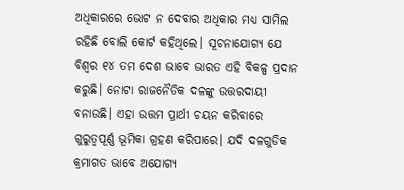ଅଧିକାରରେ ଭୋଟ ନ ଦେବାର ଅଧିକାର ମଧ୍ୟ ସାମିଲ ରହିଛି ବୋଲି କୋର୍ଟ କହିଥିଲେ। ସୂଚନାଯୋଗ୍ୟ ଯେ ବିଶ୍ବର ୧୪ ତମ ଦେଶ ଭାବେ ଭାରତ ଏହି ବିକଳ୍ପ ପ୍ରଦାନ କରୁଛି। ନୋଟା ରାଜନୈତିକ ଦଳଙ୍କୁ ଉତ୍ତରଦାୟୀ ବନାଉଛି। ଏହା ଉତ୍ତମ ପ୍ରାର୍ଥୀ ଚୟନ କରିବାରେ ଗୁରୁତ୍ବପୂର୍ଣ୍ଣ ଭୂମିକା ଗ୍ରହଣ କରିପାରେ। ଯଦି ଦଳଗୁଡିକ କ୍ରମାଗତ ଭାବେ ଅଯୋଗ୍ୟ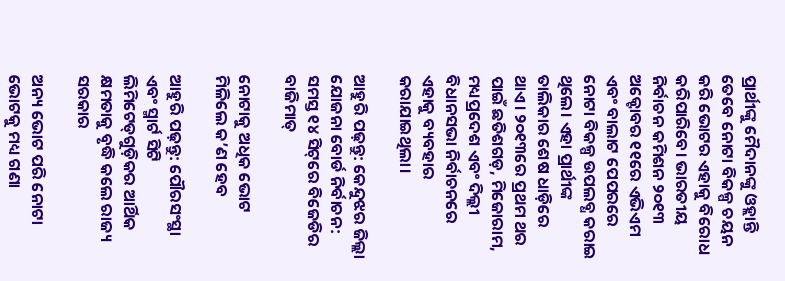ପ୍ରାର୍ଥୀଙ୍କୁ ମୈଦାନଙ୍କୁ ଓହ୍ଲାନ୍ତି ତେବେ ନୋଟା ବିକଳ୍ପ ଚୟନ କରି ଭୋଟର ଏହାକୁ ବିରୋଧ କରିପାରିବେ। ଭାରତୀୟ ନିର୍ବାଚନ କମିଶନ ୨୦୧୩ ଅକ୍ଟୋବର ୧୧ରେ ଏଭିଏମ ଏବଂ ବାଲାଟ ପେପରରେ ନୋଟା ବିକଳ୍ପ ଉପଲବ୍ଧ କରାଇ ଥିଲେ। ଏହା ପ୍ରାର୍ଥୀଙ୍କ ତାଲିକାର ଶେଷ ଧାଡ଼ିରେ ଥାଏ। ୨୦୧୩ରେ ପ୍ରଥମ ଥର ପାଇଁ ଛତିଶଗଡ଼, ମିଜୋରାମ, ମଧ୍ୟପ୍ରଦେଶ ଏବଂ ଦିଲ୍ଲୀ ବିଧାନସଭା ନିର୍ବାଚନରେ ଏହାକୁ ବ୍ୟବହାର କରାଯାଇଥିଲା।

ଆହୁରି ପଢ଼ନ୍ତୁ: କେନ୍ଦୁଝର ଜିଲ୍ଲା ଯୋଜନା ବୋର୍ଡ ନିର୍ବାଚନ: ସମସ୍ତ ୧୪ ସିଟ୍‌ରେ ବିଜେଡିର ବାଜିମାତ୍‌

ନୋଟାକୁ ଅଧିକ ଭୋଟ ମିଳିଲେ କ’ଣ ହେବ

ଆହୁରି ପଢ଼ନ୍ତୁ: ପୌରସଂସ୍ଥା ଏବଂ ସ୍ମାର୍ଟ ସିଟି ଲିମିଟେଡ୍‌ଗୁଡ଼ିକର ଆର୍ଥିକ କ୍ଷମତାକୁ ବୃଦ୍ଧି କଲେ ରାଜ୍ୟ ସରକାର

ଅନ୍ୟ ଭୋଟ ପରି ନୋଟା ଭୋଟକୁ ମଧ୍ୟ ଗଣା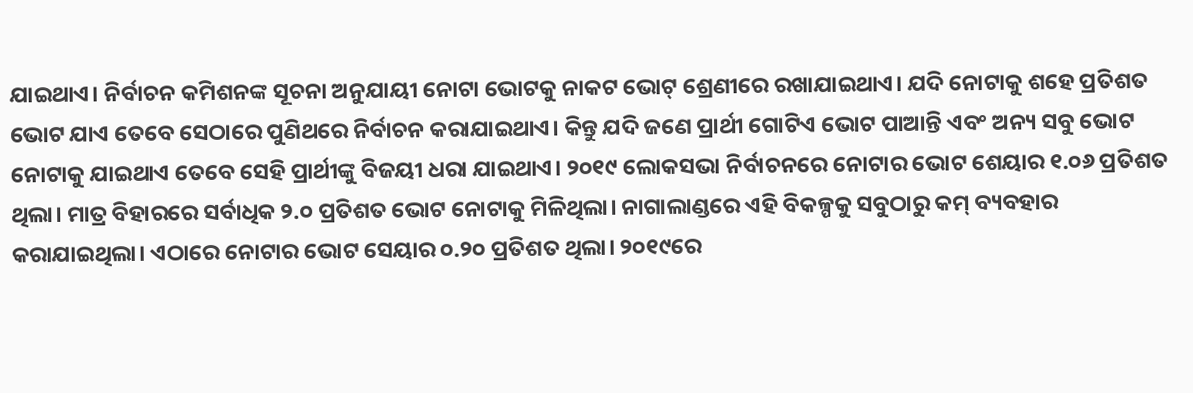ଯାଇଥାଏ। ନିର୍ବାଚନ କମିଶନଙ୍କ ସୂଚନା ଅନୁଯାୟୀ ନୋଟା ଭୋଟକୁ ନାକଟ ଭୋଟ୍‌ ଶ୍ରେଣୀରେ ରଖାଯାଇଥାଏ। ଯଦି ନୋଟାକୁ ଶହେ ପ୍ରତିଶତ ଭୋଟ ଯାଏ ତେବେ ସେଠାରେ ପୁଣିଥରେ ନିର୍ବାଚନ କରାଯାଇଥାଏ। କିନ୍ତୁ ଯଦି ଜଣେ ପ୍ରାର୍ଥୀ ଗୋଟିଏ ଭୋଟ ପାଆନ୍ତି ଏବଂ ଅନ୍ୟ ସବୁ ଭୋଟ ନୋଟାକୁ ଯାଇଥାଏ ତେବେ ସେହି ପ୍ରାର୍ଥୀଙ୍କୁ ବିଜୟୀ ଧରା ଯାଇଥାଏ। ୨୦୧୯ ଲୋକସଭା ନିର୍ବାଚନରେ ନୋଟାର ଭୋଟ ଶେୟାର ୧.୦୬ ପ୍ରତିଶତ ଥିଲା। ମାତ୍ର ବିହାରରେ ସର୍ବାଧିକ ୨.୦ ପ୍ରତିଶତ ଭୋଟ ନୋଟାକୁ ମିଳିଥିଲା। ନାଗାଲାଣ୍ଡରେ ଏହି ବିକଳ୍ପକୁ ସବୁଠାରୁ କମ୍‌ ବ୍ୟବହାର କରାଯାଇଥିଲା। ଏଠାରେ ନୋଟାର ଭୋଟ ସେୟାର ୦.୨୦ ପ୍ରତିଶତ ଥିଲା। ୨୦୧୯ରେ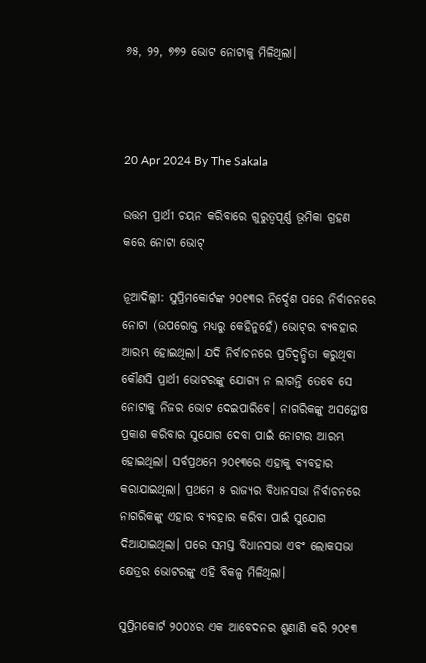୬୫, ୨୨, ୭୭୨ ଭୋଟ ନୋଟାକୁ ମିଳିଥିଲା।



20 Apr 2024 By The Sakala

ଉତ୍ତମ ପ୍ରାର୍ଥୀ ଚୟନ କରିବାରେ ଗୁରୁତ୍ବପୂର୍ଣ୍ଣ ଭୂମିକା ଗ୍ରହଣ କରେ ନୋଟା ଭୋଟ୍‌

ନୂଆଦିଲ୍ଲୀ: ସୁପ୍ରିମକୋର୍ଟଙ୍କ ୨୦୧୩ର ନିର୍ଦ୍ଦେଶ ପରେ ନିର୍ବାଚନରେ ନୋଟା (ଉପରୋକ୍ତ ମଧ୍ୟରୁ କେହିନୁହେଁ) ଭୋଟ୍‌ର ବ୍ୟବହାର ଆରମ୍ଭ ହୋଇଥିଲା। ଯଦି ନିର୍ବାଚନରେ ପ୍ରତିଦ୍ବନ୍ଦ୍ବିତା କରୁଥିବା କୌଣସି ପ୍ରାର୍ଥୀ ଭୋଟରଙ୍କୁ ଯୋଗ୍ୟ ନ ଲାଗନ୍ତି ତେବେ ସେ ନୋଟାକୁ ନିଜର ଭୋଟ ଦେଇପାରିବେ। ନାଗରିକଙ୍କୁ ଅସନ୍ତୋଷ ପ୍ରକାଶ କରିବାର ସୁଯୋଗ ଦେବା ପାଇଁ ନୋଟାର ଆରମ୍ଭ ହୋଇଥିଲା। ସର୍ବପ୍ରଥମେ ୨୦୧୩ରେ ଏହାକୁ ବ୍ୟବହାର କରାଯାଇଥିଲା। ପ୍ରଥମେ ୫ ରାଜ୍ୟର ବିଧାନସଭା ନିର୍ବାଚନରେ ନାଗରିକଙ୍କୁ ଏହାର ବ୍ୟବହାର କରିବା ପାଇଁ ସୁଯୋଗ ଦିଆଯାଇଥିଲା। ପରେ ସମସ୍ତ ବିଧାନସଭା ଏବଂ ଲୋକସଭା କ୍ଷେତ୍ରର ଭୋଟରଙ୍କୁ ଏହି ବିକଳ୍ପ ମିଳିଥିଲା।

ସୁପ୍ରିମକୋର୍ଟ ୨୦୦୪ର ଏକ ଆବେଦନର ଶୁଣାଣି କରି ୨୦୧୩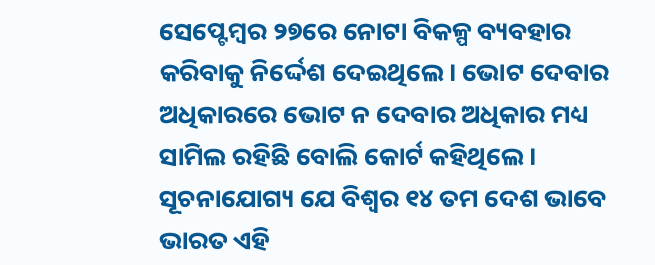ସେପ୍ଟେମ୍ବର ୨୭ରେ ନୋଟା ବିକଳ୍ପ ବ୍ୟବହାର କରିବାକୁ ନିର୍ଦ୍ଦେଶ ଦେଇଥିଲେ। ଭୋଟ ଦେବାର ଅଧିକାରରେ ଭୋଟ ନ ଦେବାର ଅଧିକାର ମଧ୍ୟ ସାମିଲ ରହିଛି ବୋଲି କୋର୍ଟ କହିଥିଲେ। ସୂଚନାଯୋଗ୍ୟ ଯେ ବିଶ୍ବର ୧୪ ତମ ଦେଶ ଭାବେ ଭାରତ ଏହି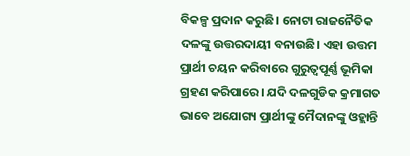ବିକଳ୍ପ ପ୍ରଦାନ କରୁଛି। ନୋଟା ରାଜନୈତିକ ଦଳଙ୍କୁ ଉତ୍ତରଦାୟୀ ବନାଉଛି। ଏହା ଉତ୍ତମ ପ୍ରାର୍ଥୀ ଚୟନ କରିବାରେ ଗୁରୁତ୍ବପୂର୍ଣ୍ଣ ଭୂମିକା ଗ୍ରହଣ କରିପାରେ। ଯଦି ଦଳଗୁଡିକ କ୍ରମାଗତ ଭାବେ ଅଯୋଗ୍ୟ ପ୍ରାର୍ଥୀଙ୍କୁ ମୈଦାନଙ୍କୁ ଓହ୍ଲାନ୍ତି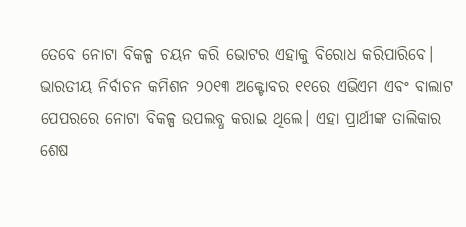ତେବେ ନୋଟା ବିକଳ୍ପ ଚୟନ କରି ଭୋଟର ଏହାକୁ ବିରୋଧ କରିପାରିବେ। ଭାରତୀୟ ନିର୍ବାଚନ କମିଶନ ୨୦୧୩ ଅକ୍ଟୋବର ୧୧ରେ ଏଭିଏମ ଏବଂ ବାଲାଟ ପେପରରେ ନୋଟା ବିକଳ୍ପ ଉପଲବ୍ଧ କରାଇ ଥିଲେ। ଏହା ପ୍ରାର୍ଥୀଙ୍କ ତାଲିକାର ଶେଷ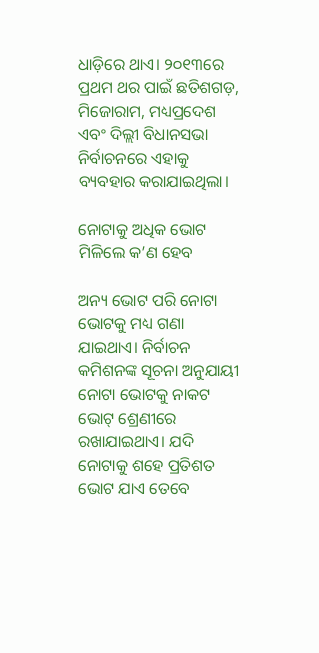ଧାଡ଼ିରେ ଥାଏ। ୨୦୧୩ରେ ପ୍ରଥମ ଥର ପାଇଁ ଛତିଶଗଡ଼, ମିଜୋରାମ, ମଧ୍ୟପ୍ରଦେଶ ଏବଂ ଦିଲ୍ଲୀ ବିଧାନସଭା ନିର୍ବାଚନରେ ଏହାକୁ ବ୍ୟବହାର କରାଯାଇଥିଲା।

ନୋଟାକୁ ଅଧିକ ଭୋଟ ମିଳିଲେ କ’ଣ ହେବ

ଅନ୍ୟ ଭୋଟ ପରି ନୋଟା ଭୋଟକୁ ମଧ୍ୟ ଗଣା ଯାଇଥାଏ। ନିର୍ବାଚନ କମିଶନଙ୍କ ସୂଚନା ଅନୁଯାୟୀ ନୋଟା ଭୋଟକୁ ନାକଟ ଭୋଟ୍‌ ଶ୍ରେଣୀରେ ରଖାଯାଇଥାଏ। ଯଦି ନୋଟାକୁ ଶହେ ପ୍ରତିଶତ ଭୋଟ ଯାଏ ତେବେ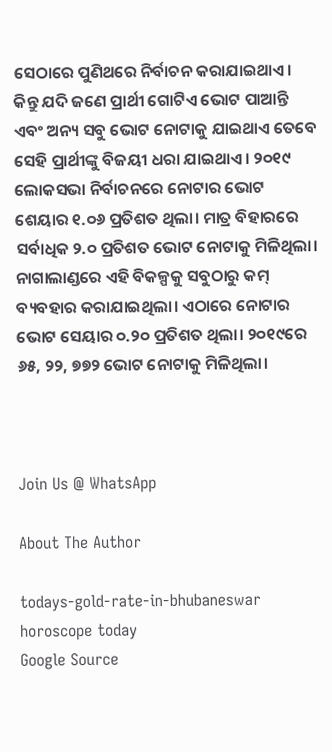ସେଠାରେ ପୁଣିଥରେ ନିର୍ବାଚନ କରାଯାଇଥାଏ। କିନ୍ତୁ ଯଦି ଜଣେ ପ୍ରାର୍ଥୀ ଗୋଟିଏ ଭୋଟ ପାଆନ୍ତି ଏବଂ ଅନ୍ୟ ସବୁ ଭୋଟ ନୋଟାକୁ ଯାଇଥାଏ ତେବେ ସେହି ପ୍ରାର୍ଥୀଙ୍କୁ ବିଜୟୀ ଧରା ଯାଇଥାଏ। ୨୦୧୯ ଲୋକସଭା ନିର୍ବାଚନରେ ନୋଟାର ଭୋଟ ଶେୟାର ୧.୦୬ ପ୍ରତିଶତ ଥିଲା। ମାତ୍ର ବିହାରରେ ସର୍ବାଧିକ ୨.୦ ପ୍ରତିଶତ ଭୋଟ ନୋଟାକୁ ମିଳିଥିଲା। ନାଗାଲାଣ୍ଡରେ ଏହି ବିକଳ୍ପକୁ ସବୁଠାରୁ କମ୍‌ ବ୍ୟବହାର କରାଯାଇଥିଲା। ଏଠାରେ ନୋଟାର ଭୋଟ ସେୟାର ୦.୨୦ ପ୍ରତିଶତ ଥିଲା। ୨୦୧୯ରେ ୬୫, ୨୨, ୭୭୨ ଭୋଟ ନୋଟାକୁ ମିଳିଥିଲା।



Join Us @ WhatsApp

About The Author

todays-gold-rate-in-bhubaneswar
horoscope today
Google Source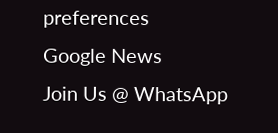preferences
Google News
Join Us @ WhatsApp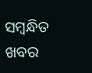ସମ୍ବନ୍ଧିତ ଖବର